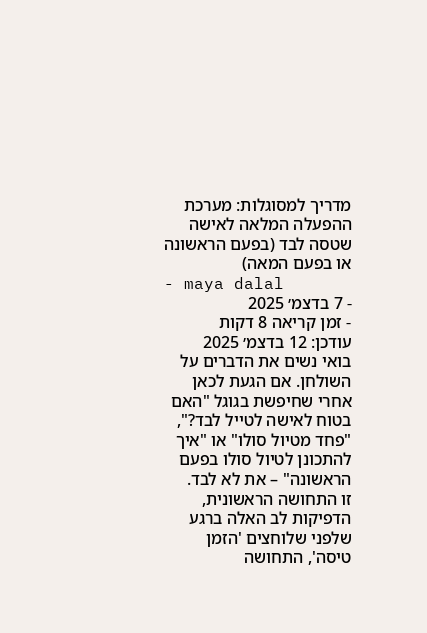מדריך למסוגלות: מערכת ההפעלה המלאה לאישה שטסה לבד (בפעם הראשונה או בפעם המאה)
- maya dalal
- 7 בדצמ׳ 2025
- זמן קריאה 8 דקות
עודכן: 12 בדצמ׳ 2025
בואי נשים את הדברים על השולחן. אם הגעת לכאן אחרי שחיפשת בגוגל "האם בטוח לאישה לטייל לבד?", "פחד מטיול סולו" או "איך להתכונן לטיול סולו בפעם הראשונה" – את לא לבד.
זו התחושה הראשונית, הדפיקות לב האלה ברגע שלפני שלוחצים 'הזמן טיסה', התחושה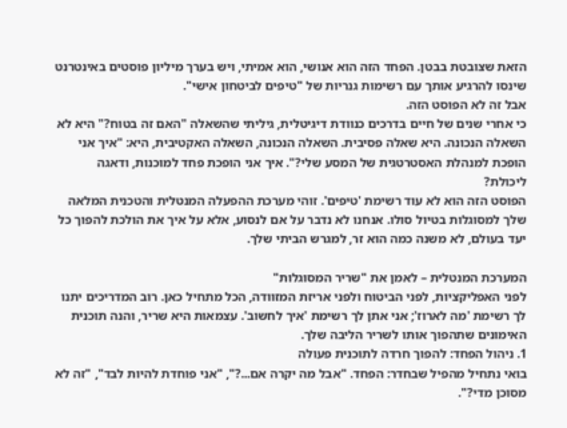הזאת שצובטת בבטן. הפחד הזה הוא אנושי, הוא אמיתי, ויש בערך מיליון פוסטים באינטרנט שינסו להרגיע אותך עם רשימות גנריות של "טיפים לביטחון אישי".
אבל זה לא הפוסט הזה.
כי אחרי שנים של חיים בדרכים כנוודת דיגיטלית, גיליתי שהשאלה "האם זה בטוח?" היא לא השאלה הנכונה. היא שאלה פסיבית. השאלה הנכונה, השאלה האקטיבית, היא: "איך אני הופכת למנהלת האסטרטגית של המסע שלי?". איך אני הופכת פחד למוכנות, ודאגה ליכולת?
הפוסט הזה הוא לא עוד רשימת 'טיפים'. זוהי מערכת ההפעלה המנטלית והטכנית המלאה שלך למסוגלות בטיול סולו. אנחנו לא נדבר על אם לנסוע, אלא על איך את הולכת להפוך כל יעד בעולם, לא משנה כמה הוא זר, למגרש הביתי שלך.

המערכת המנטלית – לאמן את "שריר המסוגלות"
לפני האפליקציות, לפני הביטוח ולפני אריזת המזוודה, הכל מתחיל כאן. רוב המדריכים יתנו לך רשימת 'מה לארוז'; אני אתן לך רשימת 'איך לחשוב'. עצמאות היא שריר, והנה תוכנית האימונים שתהפוך אותו לשריר הליבה שלך.
1. ניהול הפחד: להפוך חרדה לתוכנית פעולה
בואי נתחיל מהפיל שבחדר: הפחד. "אבל מה יקרה אם...?", "אני פוחדת להיות לבד", "זה לא מסוכן מדי?".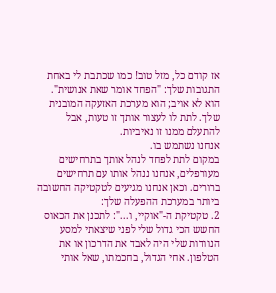אז קודם כל, מזל טוב! כמו שכתבת לי באחת התגובות שלך: "הפחד אומר שאת אנושית". הוא לא אויב; הוא מערכת האזעקה המובנית שלך. לתת לו לעצור אותך זו טעות, אבל להתעלם ממנו זו נאיביות.
אנחנו נשתמש בו.
במקום לתת לפחד לנהל אותך בתרחישים מעורפלים, אנחנו ננהל אותו עם תרחישים ברורים. וכאן אנחנו מגיעים לטקטיקה החשובה ביותר במערכת ההפעלה שלך:
2. טקטיקת ה-"אוקיי, ו...": לתכנן את הכאוס
החשש הכי גדול שלי לפני שיצאתי למסע הנוודות שלי היה לאבד את הדרכון או את הטלפון. אחי הגדול, בחכמתו, שאל אותי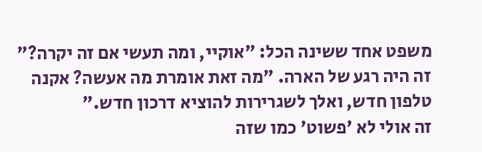משפט אחד ששינה הכל: "אוקיי, ומה תעשי אם זה יקרה?"
זה היה רגע של הארה. "מה זאת אומרת מה אעשה? אקנה טלפון חדש, ואלך לשגרירות להוציא דרכון חדש."
זה אולי לא 'פשוט' כמו שזה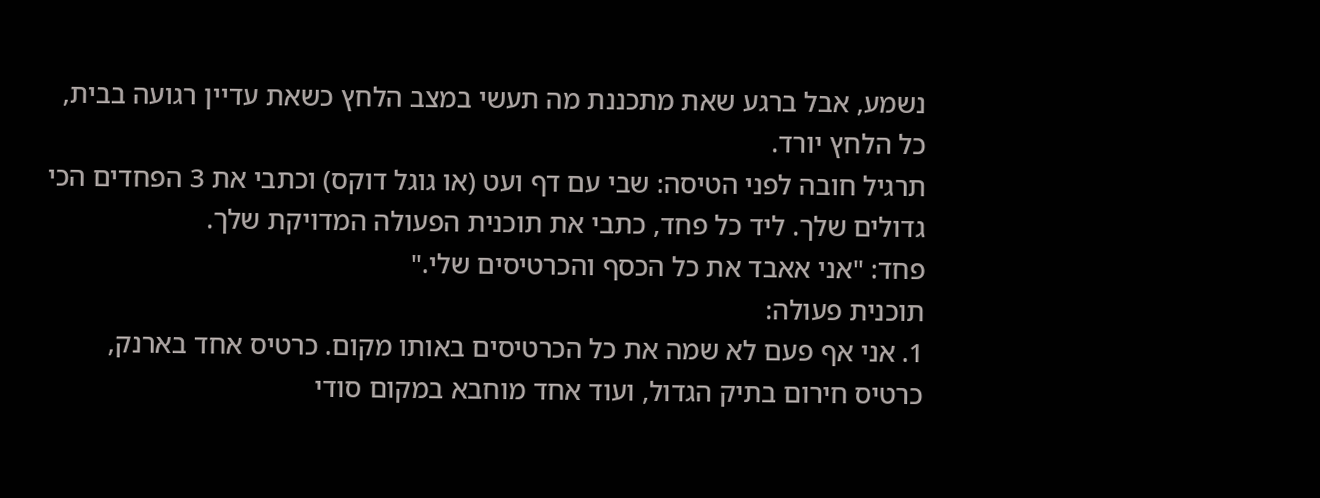נשמע, אבל ברגע שאת מתכננת מה תעשי במצב הלחץ כשאת עדיין רגועה בבית, כל הלחץ יורד.
תרגיל חובה לפני הטיסה: שבי עם דף ועט (או גוגל דוקס) וכתבי את 3 הפחדים הכי גדולים שלך. ליד כל פחד, כתבי את תוכנית הפעולה המדויקת שלך.
פחד: "אני אאבד את כל הכסף והכרטיסים שלי."
תוכנית פעולה:
1. אני אף פעם לא שמה את כל הכרטיסים באותו מקום. כרטיס אחד בארנק, כרטיס חירום בתיק הגדול, ועוד אחד מוחבא במקום סודי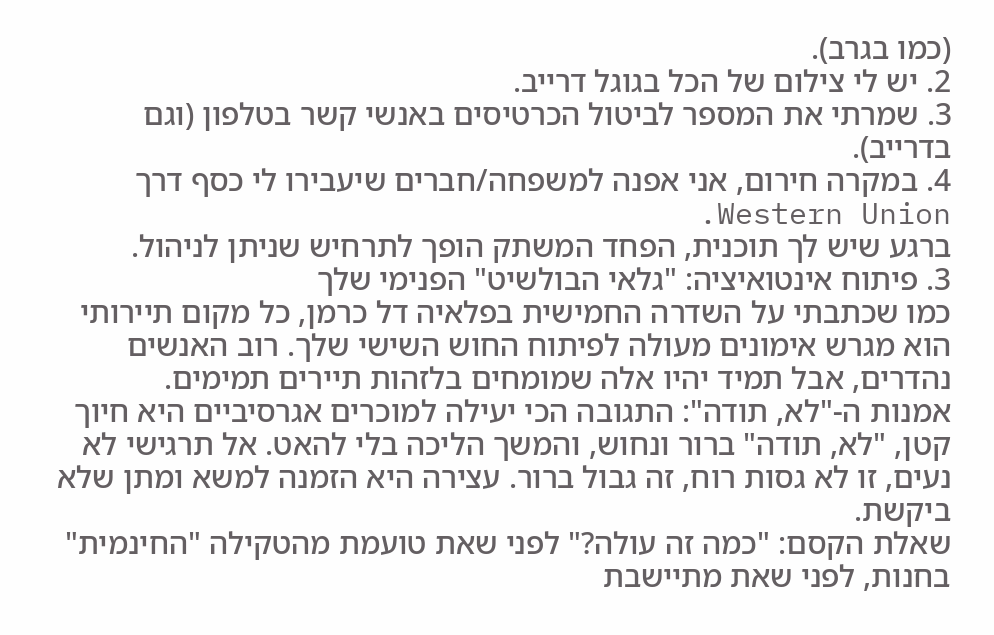(כמו בגרב).
2. יש לי צילום של הכל בגוגל דרייב.
3. שמרתי את המספר לביטול הכרטיסים באנשי קשר בטלפון (וגם בדרייב).
4. במקרה חירום, אני אפנה למשפחה/חברים שיעבירו לי כסף דרך Western Union.
ברגע שיש לך תוכנית, הפחד המשתק הופך לתרחיש שניתן לניהול.
3. פיתוח אינטואיציה: "גלאי הבולשיט" הפנימי שלך
כמו שכתבתי על השדרה החמישית בפלאיה דל כרמן, כל מקום תיירותי הוא מגרש אימונים מעולה לפיתוח החוש השישי שלך. רוב האנשים נהדרים, אבל תמיד יהיו אלה שמומחים בלזהות תיירים תמימים.
אמנות ה-"לא, תודה": התגובה הכי יעילה למוכרים אגרסיביים היא חיוך קטן, "לא, תודה" ברור ונחוש, והמשך הליכה בלי להאט. אל תרגישי לא נעים, זו לא גסות רוח, זה גבול ברור. עצירה היא הזמנה למשא ומתן שלא ביקשת.
שאלת הקסם: "כמה זה עולה?" לפני שאת טועמת מהטקילה "החינמית" בחנות, לפני שאת מתיישבת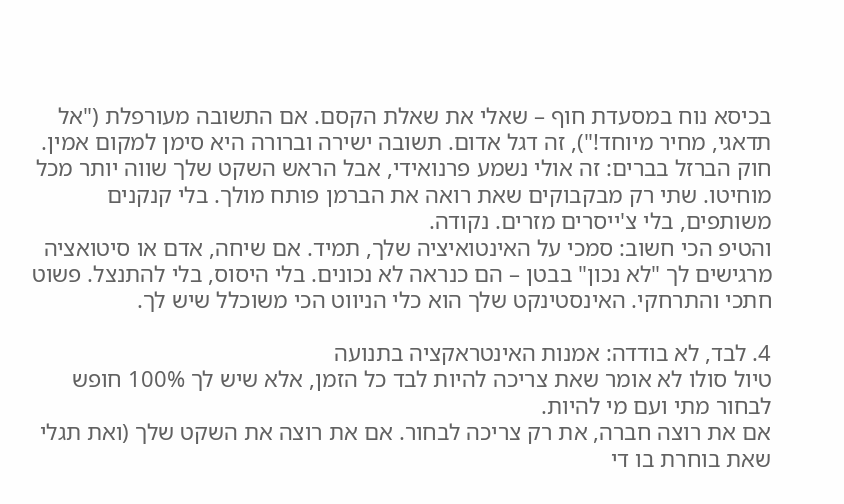בכיסא נוח במסעדת חוף – שאלי את שאלת הקסם. אם התשובה מעורפלת ("אל תדאגי, מחיר מיוחד!"), זה דגל אדום. תשובה ישירה וברורה היא סימן למקום אמין.
חוק הברזל בברים: זה אולי נשמע פרנואידי, אבל הראש השקט שלך שווה יותר מכל מוחיטו. שתי רק מבקבוקים שאת רואה את הברמן פותח מולך. בלי קנקנים משותפים, בלי צ'ייסרים מזרים. נקודה.
והטיפ הכי חשוב: סמכי על האינטואיציה שלך, תמיד. אם שיחה, אדם או סיטואציה מרגישים לך "לא נכון" בבטן – הם כנראה לא נכונים. בלי היסוס, בלי להתנצל. פשוט חתכי והתרחקי. האינסטינקט שלך הוא כלי הניווט הכי משוכלל שיש לך.

4. לבד, לא בודדה: אמנות האינטראקציה בתנועה
טיול סולו לא אומר שאת צריכה להיות לבד כל הזמן, אלא שיש לך 100% חופש לבחור מתי ועם מי להיות.
אם את רוצה חברה, את רק צריכה לבחור. אם את רוצה את השקט שלך (ואת תגלי שאת בוחרת בו די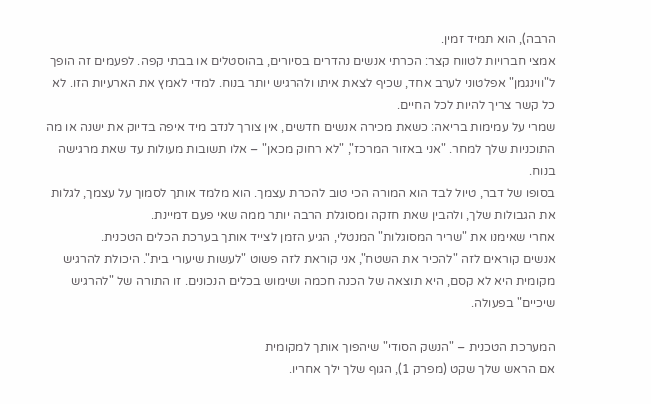הרבה), הוא תמיד זמין.
אמצי חברויות לטווח קצר: הכרתי אנשים נהדרים בסיורים, בהוסטלים או בבתי קפה. לפעמים זה הופך ל"ווינגמן" אפלטוני לערב אחד, שכיף לצאת איתו ולהרגיש יותר בנוח. למדי לאמץ את הארעיות הזו. לא כל קשר צריך להיות לכל החיים.
שמרי על עמימות בריאה: כשאת מכירה אנשים חדשים, אין צורך לנדב מיד איפה בדיוק את ישנה או מה התוכניות שלך למחר. "אני באזור המרכז", "לא רחוק מכאן" – אלו תשובות מעולות עד שאת מרגישה בנוח.
בסופו של דבר, טיול לבד הוא המורה הכי טוב להכרת עצמך. הוא מלמד אותך לסמוך על עצמך, לגלות את הגבולות שלך, ולהבין שאת חזקה ומסוגלת הרבה יותר ממה שאי פעם דמיינת.
אחרי שאימנו את "שריר המסוגלות" המנטלי, הגיע הזמן לצייד אותך בערכת הכלים הטכנית.
אנשים קוראים לזה "להכיר את השטח", אני קוראת לזה פשוט "לעשות שיעורי בית". היכולת להרגיש מקומית היא לא קסם, היא תוצאה של הכנה חכמה ושימוש בכלים הנכונים. זו התורה של "להרגיש שיכיים" בפעולה.

המערכת הטכנית – "הנשק הסודי" שיהפוך אותך למקומית
אם הראש שלך שקט (מפרק 1), הגוף שלך ילך אחריו.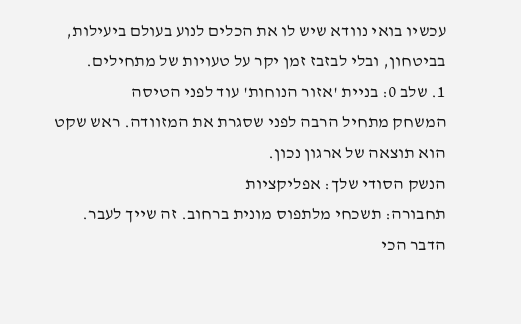עכשיו בואי נוודא שיש לו את הכלים לנוע בעולם ביעילות, בביטחון, ובלי לבזבז זמן יקר על טעויות של מתחילים.
1. שלב 0: בניית 'אזור הנוחות' עוד לפני הטיסה
המשחק מתחיל הרבה לפני שסגרת את המזוודה. ראש שקט הוא תוצאה של ארגון נכון.
הנשק הסודי שלך: אפליקציות
תחבורה: תשכחי מלתפוס מונית ברחוב. זה שייך לעבר. הדבר הכי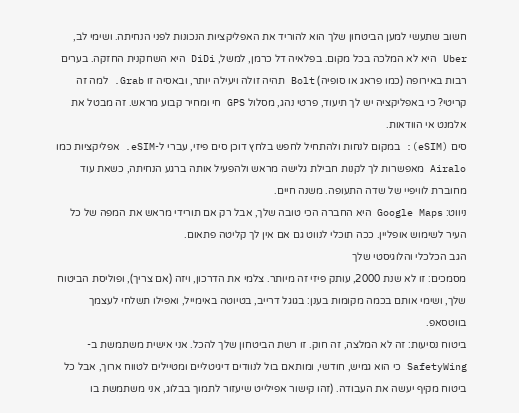חשוב שתעשי למען הביטחון שלך הוא להוריד את האפליקציות הנכונות לפני הנחיתה. ושימי לב, Uber היא לא המלכה בכל מקום. בפלאיה דל כרמן, למשל, DiDi היא השחקנית החזקה. בערים רבות באירופה (כמו פראג או סופיה) Bolt תהיה זולה ויעילה יותר, ובאסיה זו Grab. למה זה קריטי? כי באפליקציה יש לך תיעוד, פרטי נהג, מסלול GPS חי ומחיר קבוע מראש. זה מבטל את אלמנט אי הוודאות.
סים (eSIM): במקום לנחות ולהתחיל לחפש בלחץ דוכן סים פיזי, עברי ל-eSIM. אפליקציות כמו Airalo מאפשרות לך לקנות חבילת גלישה מראש ולהפעיל אותה ברגע הנחיתה, כשאת עוד מחוברת לוויפיי של שדה התעופה. משנה חיים.
ניווט: Google Maps היא החברה הכי טובה שלך, אבל רק אם תורידי מראש את המפה של כל העיר לשימוש אופליין. ככה תוכלי לנווט גם אם אין לך קליטה פתאום.
הגב הכלכלי והלוגיסטי שלך
מסמכים: זו לא שנת 2000, עותק פיזי זה מיותר. צלמי את הדרכון, ויזה (אם צריך), ופוליסת הביטוח שלך, ושימי אותם בכמה מקומות בענן: בגוגל דרייב, בטיוטה באימייל, ואפילו תשלחי לעצמך בווטסאפ.
ביטוח נסיעות: זה לא המלצה, זה חוק. זו רשת הביטחון שלך להכל. אני אישית משתמשת ב-SafetyWing כי הוא גמיש, חודשי, ומותאם בול לנוודים דיגיטליים ומטיילים לטווח ארוך, אבל כל ביטוח מקיף יעשה את העבודה. (זהו קישור אפילייט שיעזור לתמוך בבלוג, אני משתמשת בו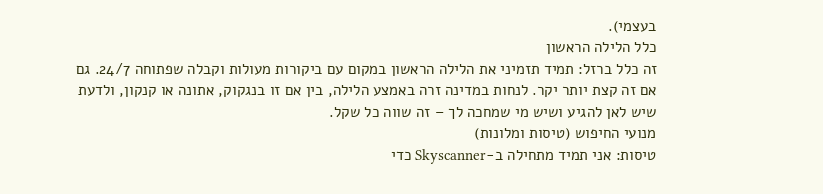בעצמי).
כלל הלילה הראשון
זה כלל ברזל: תמיד תזמיני את הלילה הראשון במקום עם ביקורות מעולות וקבלה שפתוחה 24/7. גם אם זה קצת יותר יקר. לנחות במדינה זרה באמצע הלילה, בין אם זו בנגקוק, אתונה או קנקון, ולדעת שיש לאן להגיע ושיש מי שמחכה לך – זה שווה כל שקל.
מנועי החיפוש (טיסות ומלונות)
טיסות: אני תמיד מתחילה ב-Skyscanner כדי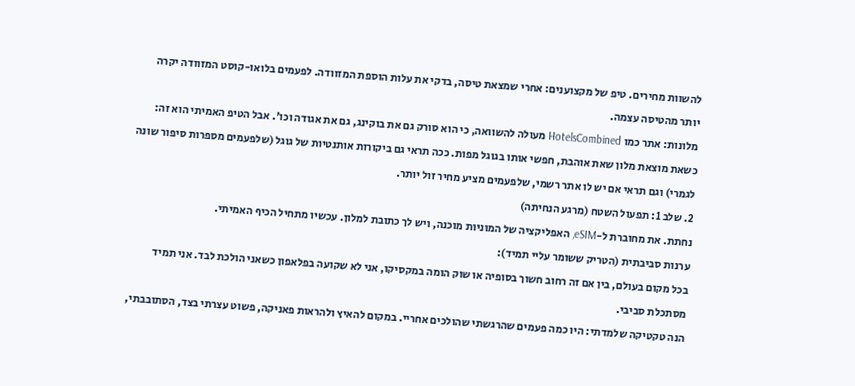להשוות מחירים. טיפ של מקצוענים: אחרי שמצאת טיסה, בדקי את עלות הוספת המזוודה. לפעמים בלואו-קוסט המזוודה יקרה יותר מהטיסה עצמה.
מלונות: אתר כמו HotelsCombined מעולה להשוואה, כי הוא סורק גם את בוקינג, גם את אגודה וכו'. אבל הטיפ האמיתי הוא זה: כשאת מוצאת מלון שאת אוהבת, חפשי אותו בגוגל מפות. ככה תראי גם ביקורות אותנטיות של גוגל (שלפעמים מספרות סיפור שונה לגמרי) וגם תראי אם יש לו אתר רשמי, שלפעמים מציע מחיר זול יותר.
2. שלב 1: תפעול השטח (מרגע הנחיתה)
נחתת. את מחוברת ל-eSIM, האפליקציה של המוניות מוכנה, ויש לך כתובת למלון. עכשיו מתחיל הכיף האמיתי.
ערנות סביבתית (הטריק ששומר עליי תמיד):
בכל מקום בעולם, בין אם זה רחוב חשוך בסופיה או שוק הומה במקסיקו, אני לא שקועה בפלאפון כשאני הולכת לבד. אני תמיד מסתכלת סביבי.
הנה טקטיקה שלמדתי: היו כמה פעמים שהרגשתי שהולכים אחריי. במקום להאיץ ולהראות פאניקה, פשוט עצרתי בצד, הסתובבתי,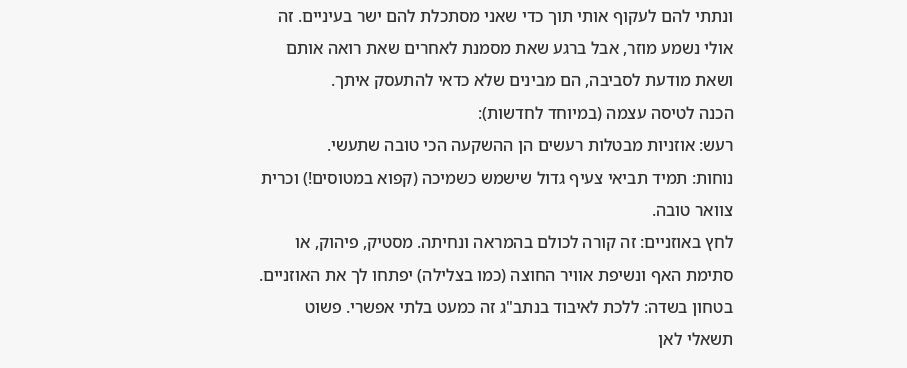ונתתי להם לעקוף אותי תוך כדי שאני מסתכלת להם ישר בעיניים. זה אולי נשמע מוזר, אבל ברגע שאת מסמנת לאחרים שאת רואה אותם ושאת מודעת לסביבה, הם מבינים שלא כדאי להתעסק איתך.
הכנה לטיסה עצמה (במיוחד לחדשות):
רעש: אוזניות מבטלות רעשים הן ההשקעה הכי טובה שתעשי.
נוחות: תמיד תביאי צעיף גדול שישמש כשמיכה (קפוא במטוסים!) וכרית צוואר טובה.
לחץ באוזניים: זה קורה לכולם בהמראה ונחיתה. מסטיק, פיהוק, או סתימת האף ונשיפת אוויר החוצה (כמו בצלילה) יפתחו לך את האוזניים.
בטחון בשדה: ללכת לאיבוד בנתב"ג זה כמעט בלתי אפשרי. פשוט תשאלי לאן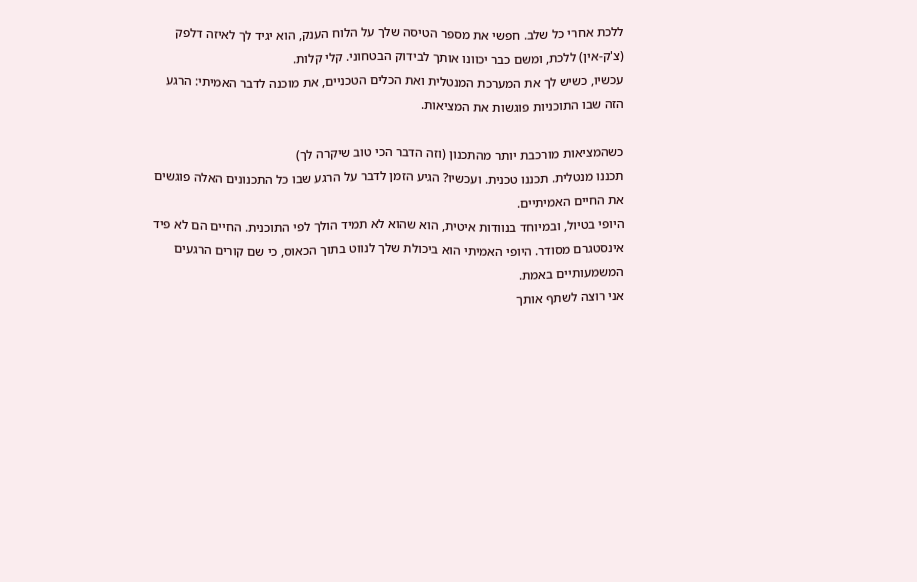ללכת אחרי כל שלב. חפשי את מספר הטיסה שלך על הלוח הענק, הוא יגיד לך לאיזה דלפק (צ'ק-אין) ללכת, ומשם כבר יכוונו אותך לבידוק הבטחוני. קלי קלות.
עכשיו, כשיש לך את המערכת המנטלית ואת הכלים הטכניים, את מוכנה לדבר האמיתי: הרגע הזה שבו התוכניות פוגשות את המציאות.

כשהמציאות מורכבת יותר מהתכנון (וזה הדבר הכי טוב שיקרה לך)
תכננו מנטלית. תכננו טכנית. ועכשיו? הגיע הזמן לדבר על הרגע שבו כל התכנונים האלה פוגשים את החיים האמיתיים.
היופי בטיול, ובמיוחד בנוודות איטית, הוא שהוא לא תמיד הולך לפי התוכנית. החיים הם לא פיד אינסטגרם מסודר. היופי האמיתי הוא ביכולת שלך לנווט בתוך הכאוס, כי שם קורים הרגעים המשמעותיים באמת.
אני רוצה לשתף אותך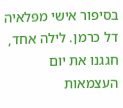בסיפור אישי מפלאיה דל כרמן. לילה אחד, חגגנו את יום העצמאות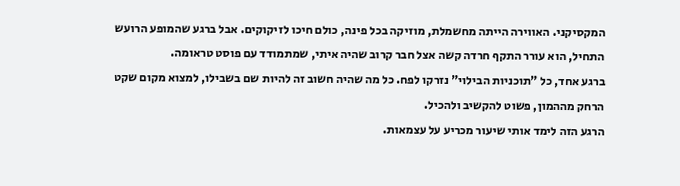המקסיקני. האווירה הייתה מחשמלת, מוזיקה בכל פינה, כולם חיכו לזיקוקים. אבל ברגע שהמופע הרועש התחיל, הוא עורר התקף חרדה קשה אצל חבר קרוב שהיה איתי, שמתמודד עם פוסט טראומה.
ברגע אחד, כל "תוכניות הבילוי" נזרקו לפח. כל מה שהיה חשוב זה להיות שם בשבילו, למצוא מקום שקט הרחק מההמון, פשוט להקשיב ולהכיל.
הרגע הזה לימד אותי שיעור מכריע על עצמאות.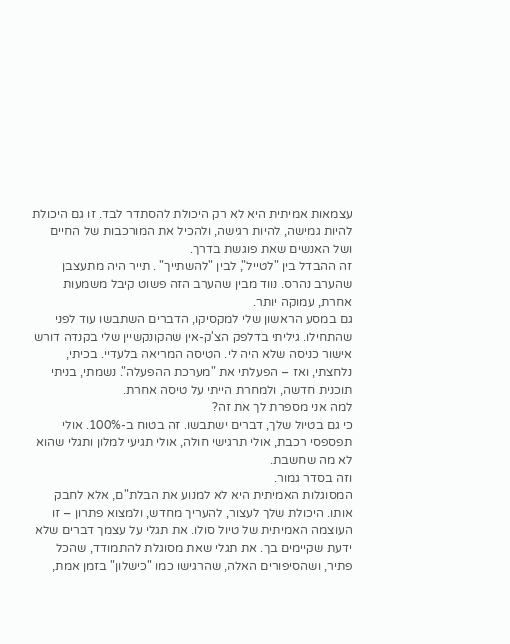עצמאות אמיתית היא לא רק היכולת להסתדר לבד. זו גם היכולת להיות גמישה, להיות רגישה, ולהכיל את המורכבות של החיים ושל האנשים שאת פוגשת בדרך.
זה ההבדל בין "לטייל", לבין "להשתייך" . תייר היה מתעצבן שהערב נהרס. נווד מבין שהערב הזה פשוט קיבל משמעות אחרת, עמוקה יותר.
גם במסע הראשון שלי למקסיקו, הדברים השתבשו עוד לפני שהתחילו. גיליתי בדלפק הצ'ק-אין שהקונקשיין שלי בקנדה דורש אישור כניסה שלא היה לי. הטיסה המריאה בלעדיי. בכיתי, נלחצתי, ואז – הפעלתי את "מערכת ההפעלה". נשמתי, בניתי תוכנית חדשה, ולמחרת הייתי על טיסה אחרת.
למה אני מספרת לך את זה?
כי גם בטיול שלך, דברים ישתבשו. זה בטוח ב-100%. אולי תפספסי רכבת, אולי תרגישי חולה, אולי תגיעי למלון ותגלי שהוא לא מה שחשבת.
וזה בסדר גמור.
המסוגלות האמיתית היא לא למנוע את הבלת"ם, אלא לחבק אותו. היכולת שלך לעצור, להעריך מחדש, ולמצוא פתרון – זו העוצמה האמיתית של טיול סולו. את תגלי על עצמך דברים שלא ידעת שקיימים בך. את תגלי שאת מסוגלת להתמודד, שהכל פתיר, ושהסיפורים האלה, שהרגישו כמו "כישלון" בזמן אמת,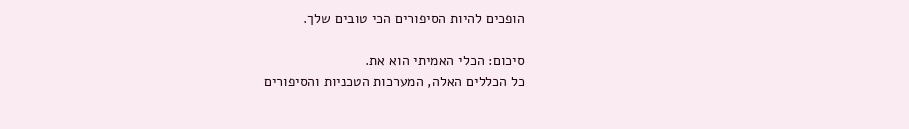הופכים להיות הסיפורים הכי טובים שלך.

סיכום: הכלי האמיתי הוא את.
כל הכללים האלה, המערכות הטכניות והסיפורים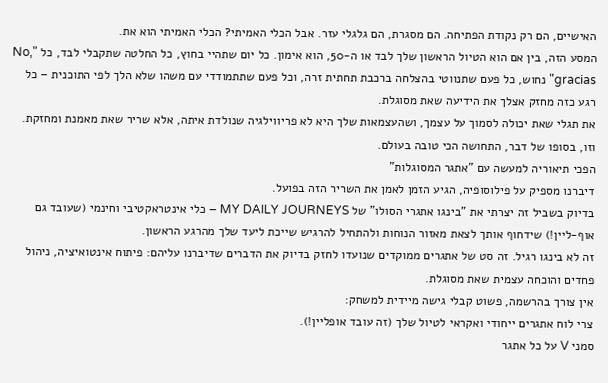האישיים, הם רק נקודת הפתיחה. הם מסגרת, הם גלגלי עזר. אבל הכלי האמיתי? הכלי האמיתי הוא את.
המסע הזה, בין אם הוא הטיול הראשון שלך לבד או ה-50, הוא אימון. כל יום שתהיי בחוץ, כל החלטה שתקבלי לבד, כל "No, gracias" נחוש, כל פעם שתנווטי בהצלחה ברכבת תחתית זרה, וכל פעם שתתמודדי עם משהו שלא הלך לפי התוכנית – כל רגע כזה מחזק אצלך את הידיעה שאת מסוגלת.
את תגלי שאת יכולה לסמוך על עצמך, ושהעצמאות שלך היא לא פריווילגיה שנולדת איתה, אלא שריר שאת מאמנת ומחזקת. וזו, בסופו של דבר, התחושה הכי טובה בעולם.
הפכי תיאוריה למעשה עם "אתגר המסוגלות"
דיברנו מספיק על פילוסופיה, הגיע הזמן לאמן את השריר הזה בפועל.
בדיוק בשביל זה יצרתי את "בינגו אתגרי הסולו" של MY DAILY JOURNEYS – כלי אינטראקטיבי וחינמי (שעובד גם אוף-ליין!) שידחוף אותך לצאת מאזור הנוחות ולהתחיל להרגיש שייכת ליעד שלך מהרגע הראשון.
זה לא בינגו רגיל. זה סט של אתגרים ממוקדים שנועדו לחזק בדיוק את הדברים שדיברנו עליהם: פיתוח אינטואיציה, ניהול פחדים והוכחה עצמית שאת מסוגלת.
אין צורך בהרשמה, פשוט קבלי גישה מיידית למשחק:
צרי לוח אתגרים ייחודי ואקראי לטיול שלך (זה עובד אופליין!).
סמני V על כל אתגר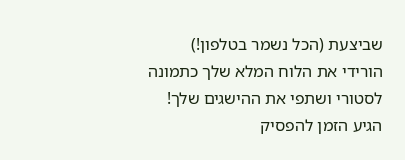שביצעת (הכל נשמר בטלפון!)
הורידי את הלוח המלא שלך כתמונה לסטורי ושתפי את ההישגים שלך!
הגיע הזמן להפסיק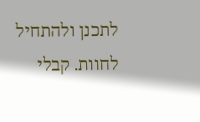לתכנן ולהתחיל לחוות. קבלי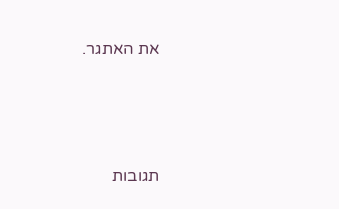את האתגר.




תגובות